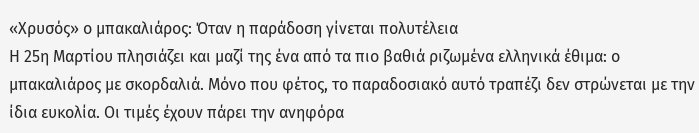«Χρυσός» ο μπακαλιάρος: Όταν η παράδοση γίνεται πολυτέλεια
Η 25η Μαρτίου πλησιάζει και μαζί της ένα από τα πιο βαθιά ριζωμένα ελληνικά έθιμα: ο μπακαλιάρος με σκορδαλιά. Μόνο που φέτος, το παραδοσιακό αυτό τραπέζι δεν στρώνεται με την ίδια ευκολία. Οι τιμές έχουν πάρει την ανηφόρα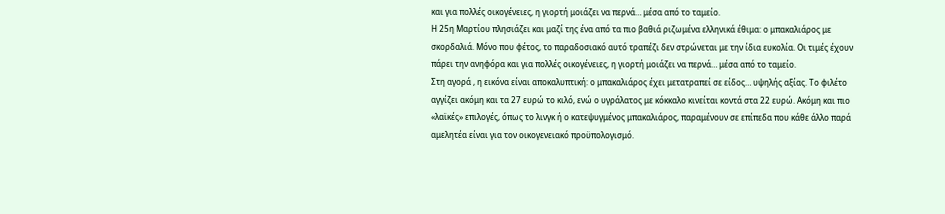και για πολλές οικογένειες, η γιορτή μοιάζει να περνά… μέσα από το ταμείο.
Η 25η Μαρτίου πλησιάζει και μαζί της ένα από τα πιο βαθιά ριζωμένα ελληνικά έθιμα: ο μπακαλιάρος με σκορδαλιά. Μόνο που φέτος, το παραδοσιακό αυτό τραπέζι δεν στρώνεται με την ίδια ευκολία. Οι τιμές έχουν πάρει την ανηφόρα και για πολλές οικογένειες, η γιορτή μοιάζει να περνά… μέσα από το ταμείο.
Στη αγορά , η εικόνα είναι αποκαλυπτική: ο μπακαλιάρος έχει μετατραπεί σε είδος… υψηλής αξίας. Το φιλέτο αγγίζει ακόμη και τα 27 ευρώ το κιλό, ενώ ο υγράλατος με κόκκαλο κινείται κοντά στα 22 ευρώ. Ακόμη και πιο «λαϊκές» επιλογές, όπως το λινγκ ή ο κατεψυγμένος μπακαλιάρος, παραμένουν σε επίπεδα που κάθε άλλο παρά αμελητέα είναι για τον οικογενειακό προϋπολογισμό.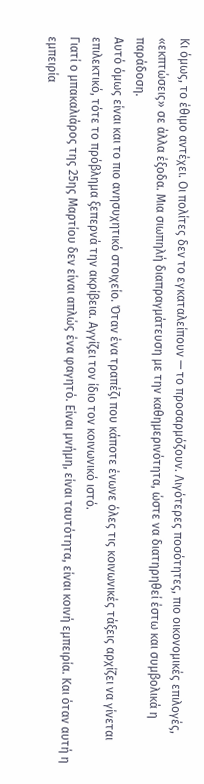Κι όμως, το έθιμο αντέχει. Οι πολίτες δεν το εγκαταλείπουν — το προσαρμόζουν. Λιγότερες ποσότητες, πιο οικονομικές επιλογές, «εκπτώσεις» σε άλλα έξοδα. Μια σιωπηλή διαπραγμάτευση με την καθημερινότητα, ώστε να διατηρηθεί έστω και συμβολικά η παράδοση.
Αυτό όμως είναι και το πιο ανησυχητικό στοιχείο. Όταν ένα τραπέζι που κάποτε ένωνε όλες τις κοινωνικές τάξεις αρχίζει να γίνεται επιλεκτικό, τότε το πρόβλημα ξεπερνά την ακρίβεια. Αγγίζει τον ίδιο τον κοινωνικό ιστό.
Γιατί ο μπακαλιάρος της 25ης Μαρτίου δεν είναι απλώς ένα φαγητό. Είναι μνήμη, είναι ταυτότητα, είναι κοινή εμπειρία. Και όταν αυτή η εμπειρία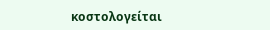κοστολογείται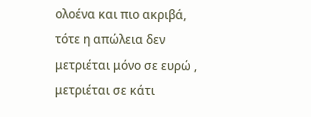ολοένα και πιο ακριβά, τότε η απώλεια δεν μετριέται μόνο σε ευρώ , μετριέται σε κάτι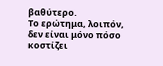βαθύτερο.
Το ερώτημα, λοιπόν, δεν είναι μόνο πόσο κοστίζει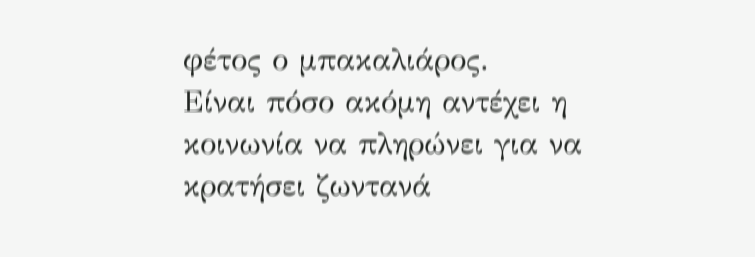φέτος ο μπακαλιάρος.
Είναι πόσο ακόμη αντέχει η κοινωνία να πληρώνει για να κρατήσει ζωντανά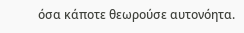όσα κάποτε θεωρούσε αυτονόητα.